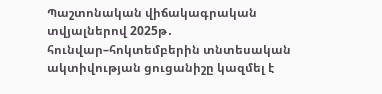Պաշտոնական վիճակագրական տվյալներով 2025թ․ հունվար–հոկտեմբերին տնտեսական ակտիվության ցուցանիշը կազմել է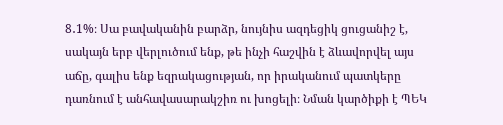8․1%։ Սա բավականին բարձր, նույնիս ազդեցիկ ցուցանիշ է, սակայն երբ վերլուծում ենք, թե ինչի հաշվին է ձևավորվել այս աճը, գալիս ենք եզրակացության, որ իրականում պատկերը դառնում է անհավասարակշիռ ու խոցելի։ Նման կարծիքի է ՊԵԿ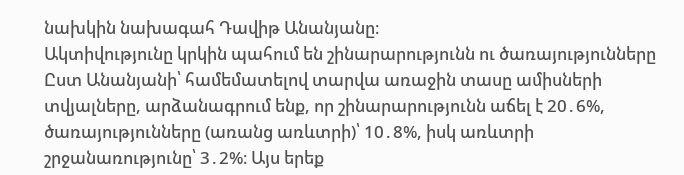նախկին նախագահ Դավիթ Անանյանը։
Ակտիվությունը կրկին պահում են շինարարությունն ու ծառայությունները
Ըստ Անանյանի՝ համեմատելով տարվա առաջին տասը ամիսների տվյալները, արձանագրում ենք, որ շինարարությունն աճել է 20․6%, ծառայությունները (առանց առևտրի)՝ 10․8%, իսկ առևտրի շրջանառությունը՝ 3․2%։ Այս երեք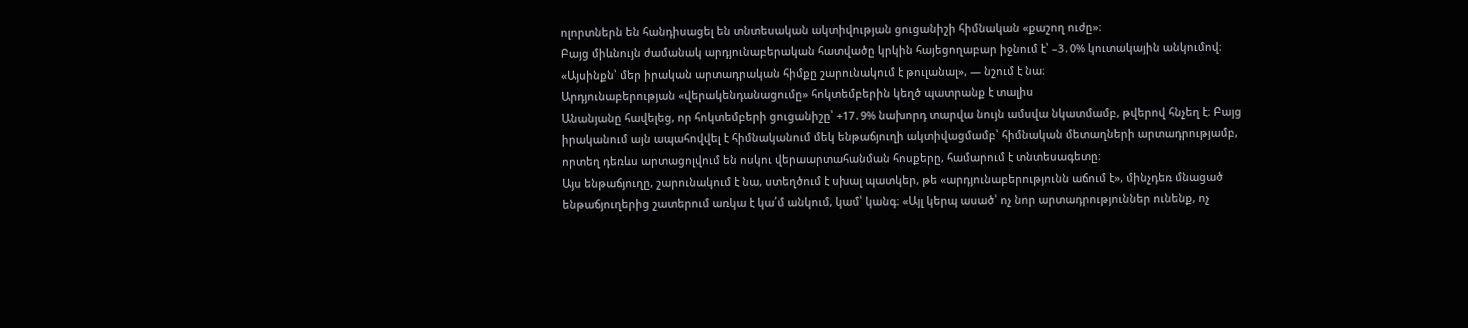ոլորտներն են հանդիսացել են տնտեսական ակտիվության ցուցանիշի հիմնական «քաշող ուժը»։
Բայց միևնույն ժամանակ արդյունաբերական հատվածը կրկին հայեցողաբար իջնում է՝ –3․0% կուտակային անկումով։ «Այսինքն՝ մեր իրական արտադրական հիմքը շարունակում է թուլանալ», — նշում է նա։
Արդյունաբերության «վերակենդանացումը» հոկտեմբերին կեղծ պատրանք է տալիս
Անանյանը հավելեց, որ հոկտեմբերի ցուցանիշը՝ +17․9% նախորդ տարվա նույն ամսվա նկատմամբ, թվերով հնչեղ է։ Բայց իրականում այն ապահովվել է հիմնականում մեկ ենթաճյուղի ակտիվացմամբ՝ հիմնական մետաղների արտադրությամբ, որտեղ դեռևս արտացոլվում են ոսկու վերաարտահանման հոսքերը, համարում է տնտեսագետը։
Այս ենթաճյուղը, շարունակում է նա, ստեղծում է սխալ պատկեր, թե «արդյունաբերությունն աճում է», մինչդեռ մնացած ենթաճյուղերից շատերում առկա է կա՛մ անկում, կամ՝ կանգ։ «Այլ կերպ ասած՝ ոչ նոր արտադրություններ ունենք, ոչ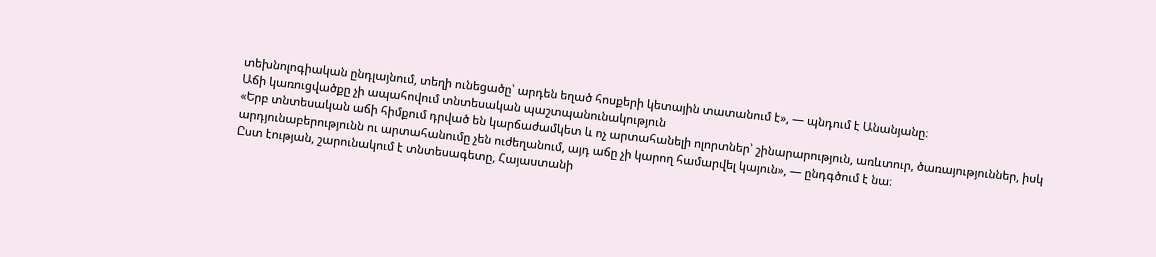տեխնոլոգիական ընդլայնում, տեղի ունեցածը՝ արդեն եղած հոսքերի կետային տատանում է», — պնդում է Անանյանը։
Աճի կառուցվածքը չի ապահովում տնտեսական պաշտպանունակություն
«Երբ տնտեսական աճի հիմքում դրված են կարճաժամկետ և ոչ արտահանելի ոլորտներ՝ շինարարություն, առևտուր, ծառայություններ, իսկ արդյունաբերությունն ու արտահանումը չեն ուժեղանում, այդ աճը չի կարող համարվել կայուն», — ընդգծում է նա։
Ըստ էության, շարունակում է տնտեսագետը, Հայաստանի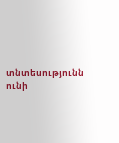տնտեսությունն ունի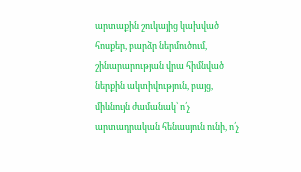արտաքին շուկայից կախված հոսքեր, բարձր ներմուծում, շինարարության վրա հիմնված ներքին ակտիվություն, բայց, միևնույն ժամանակ՝ ո՛չ արտադրական հենասյուն ունի, ո՛չ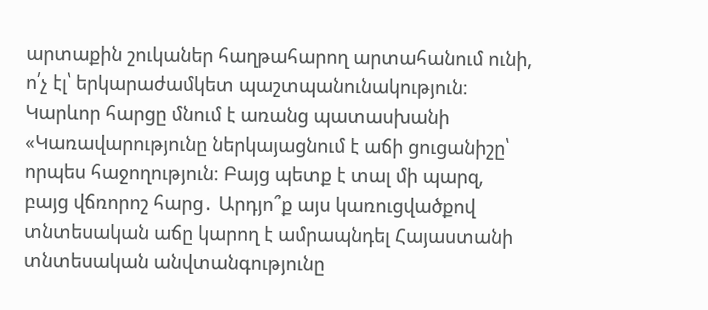արտաքին շուկաներ հաղթահարող արտահանում ունի, ո՛չ էլ՝ երկարաժամկետ պաշտպանունակություն։
Կարևոր հարցը մնում է առանց պատասխանի
«Կառավարությունը ներկայացնում է աճի ցուցանիշը՝ որպես հաջողություն։ Բայց պետք է տալ մի պարզ, բայց վճռորոշ հարց․ Արդյո՞ք այս կառուցվածքով տնտեսական աճը կարող է ամրապնդել Հայաստանի տնտեսական անվտանգությունը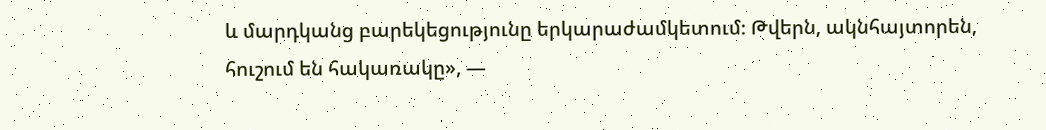և մարդկանց բարեկեցությունը երկարաժամկետում։ Թվերն, ակնհայտորեն, հուշում են հակառակը», —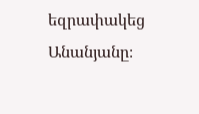եզրափակեց Անանյանը։